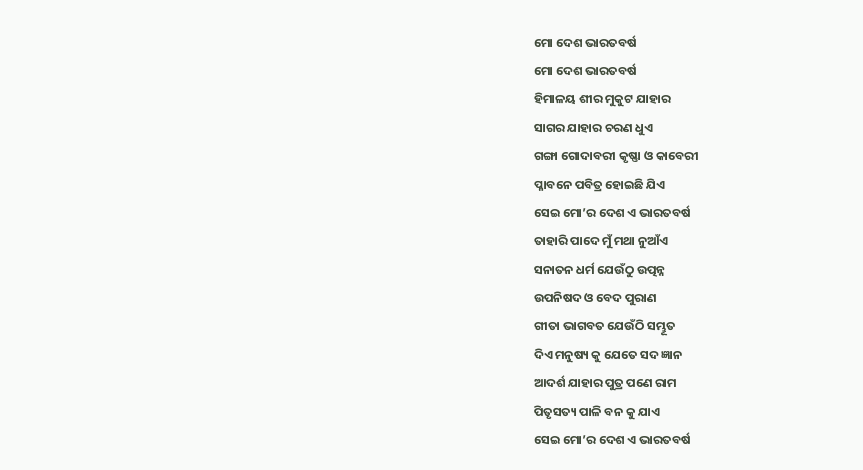ମୋ ଦେଶ ଭାରତବର୍ଷ
ମୋ ଦେଶ ଭାରତବର୍ଷ
ହିମାଳୟ ଶୀର ମୁକୁଟ ଯାହାର
ସାଗର ଯାହାର ଚରଣ ଧୁଏ
ଗଙ୍ଗା ଗୋଦାବରୀ କୃଷ୍ଣା ଓ କାବେରୀ
ପ୍ଳାବନେ ପବିତ୍ର ହୋଇଛି ଯିଏ
ସେଇ ମୋ’ର ଦେଶ ଏ ଭାରତବର୍ଷ
ତାହାରି ପାଦେ ମୁଁ ମଥା ନୁଆଁଏ
ସନାତନ ଧର୍ମ ଯେଉଁଠୁ ଉତ୍ପନ୍ନ
ଉପନିଷଦ ଓ ବେଦ ପୁରାଣ
ଗୀତା ଭାଗବତ ଯେଉଁଠି ସମ୍ଭୂତ
ଦିଏ ମନୁଷ୍ୟ କୁ ଯେତେ ସଦ ଜ୍ଞାନ
ଆଦର୍ଶ ଯାହାର ପୁତ୍ର ପଣେ ରାମ
ପିତୃସତ୍ୟ ପାଳି ବନ କୁ ଯାଏ
ସେଇ ମୋ’ର ଦେଶ ଏ ଭାରତବର୍ଷ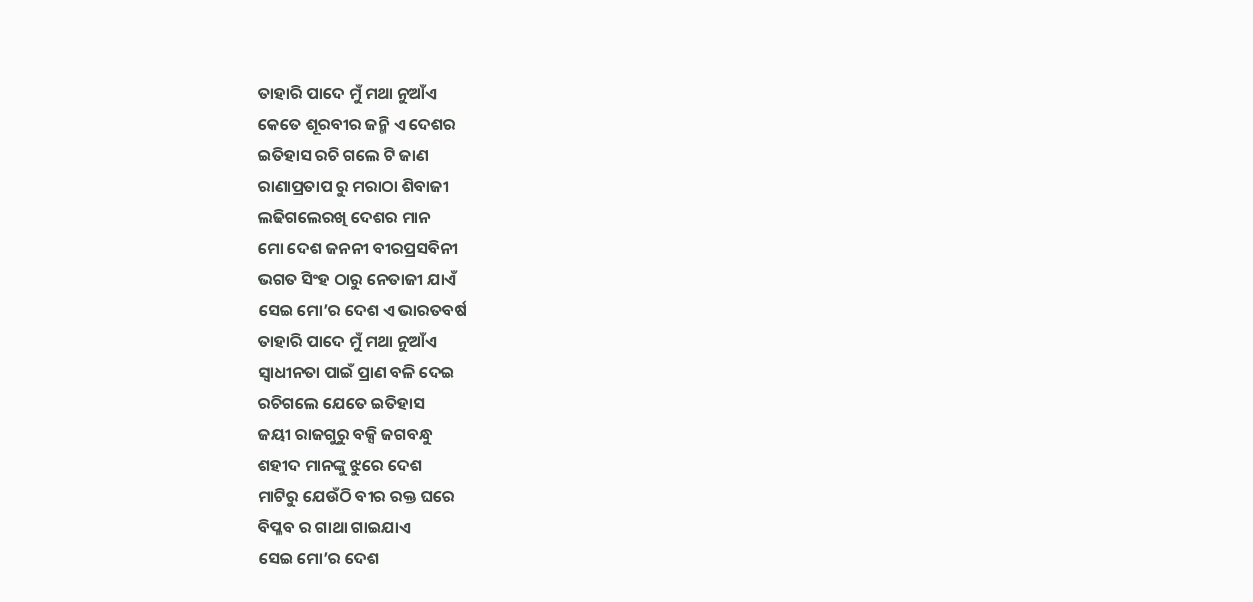ତାହାରି ପାଦେ ମୁଁ ମଥା ନୁଆଁଏ
କେତେ ଶୂରବୀର ଜନ୍ମି ଏ ଦେଶର
ଇତିହାସ ରଚି ଗଲେ ଟି ଜାଣ
ରାଣାପ୍ରତାପ ରୁ ମରାଠା ଶିବାଜୀ
ଲଢିଗଲେରଖି ଦେଶର ମାନ
ମୋ ଦେଶ ଜନନୀ ବୀରପ୍ରସବିନୀ
ଭଗତ ସିଂହ ଠାରୁ ନେତାଜୀ ଯାଏଁ
ସେଇ ମୋ’ର ଦେଶ ଏ ଭାରତବର୍ଷ
ତାହାରି ପାଦେ ମୁଁ ମଥା ନୁଆଁଏ
ସ୍ୱାଧୀନତା ପାଇଁ ପ୍ରାଣ ବଳି ଦେଇ
ରଚିଗଲେ ଯେତେ ଇତିହାସ
ଜୟୀ ରାଜଗୁରୁ ବକ୍ସି ଜଗବନ୍ଧୁ
ଶହୀଦ ମାନଙ୍କୁ ଝୁରେ ଦେଶ
ମାଟିରୁ ଯେଉଁଠି ବୀର ରକ୍ତ ଘରେ
ବିପ୍ଳବ ର ଗାଥା ଗାଇଯାଏ
ସେଇ ମୋ’ର ଦେଶ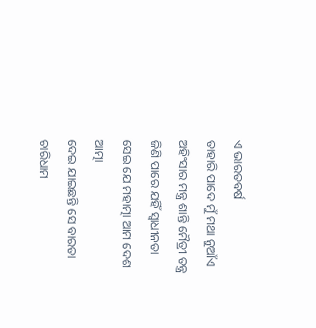ଏ ଭାରତବର୍ଷ
ତାହାରି ପାଦେ ମୁଁ ମଥା ନୁଆଁଏ
ଅହିଂସାର ମନ୍ତ୍ର ଶାନ୍ତି ମୈତ୍ରୀ ତନ୍ତ୍ର
ଜିଣି ପାରେ ଯହିଁ ସ୍ୱାଧୀନତା
ସେଇ ଯେ ମହାତ୍ମା ଆମ ଦେଶ ଆତ୍ମା
ଦେଇ ଯାଇଛନ୍ତି ସେ ବାରତା
ଚାରିଧାମ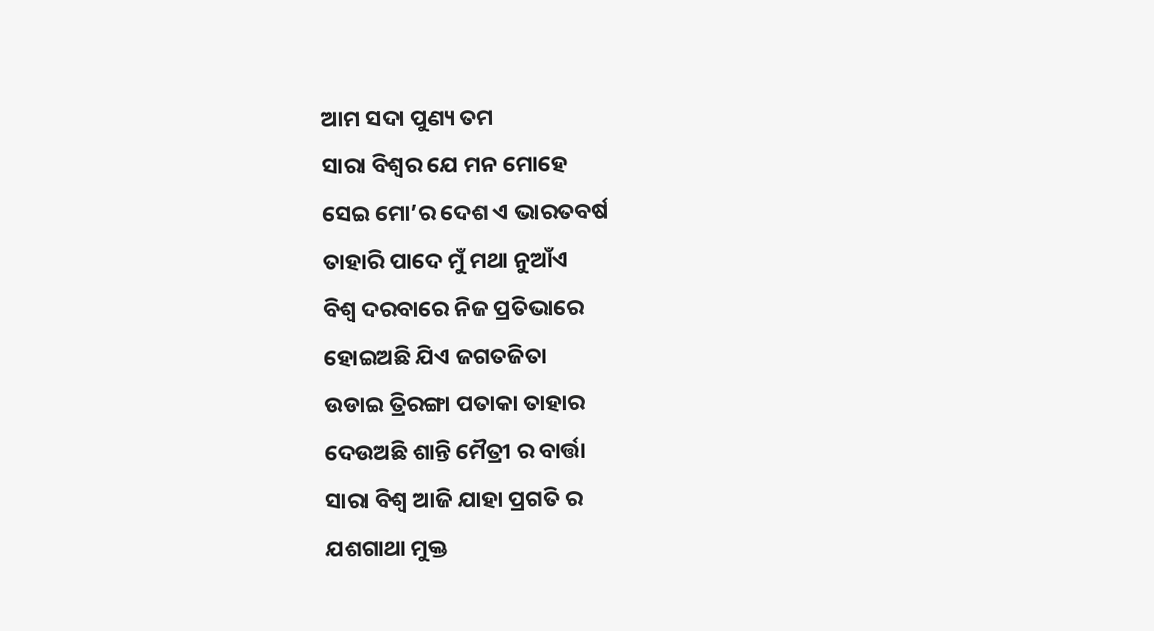ଆମ ସଦା ପୁଣ୍ୟ ତମ
ସାରା ବିଶ୍ବର ଯେ ମନ ମୋହେ
ସେଇ ମୋ’ର ଦେଶ ଏ ଭାରତବର୍ଷ
ତାହାରି ପାଦେ ମୁଁ ମଥା ନୁଆଁଏ
ବିଶ୍ବ ଦରବାରେ ନିଜ ପ୍ରତିଭାରେ
ହୋଇଅଛି ଯିଏ ଜଗତଜିତା
ଉଡାଇ ତ୍ରିରଙ୍ଗା ପତାକା ତାହାର
ଦେଉଅଛି ଶାନ୍ତି ମୈତ୍ରୀ ର ବାର୍ତ୍ତା
ସାରା ବିଶ୍ବ ଆଜି ଯାହା ପ୍ରଗତି ର
ଯଶଗାଥା ମୁକ୍ତ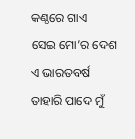କଣ୍ଠରେ ଗାଏ
ସେଇ ମୋ’ର ଦେଶ ଏ ଭାରତବର୍ଷ
ତାହାରି ପାଦେ ମୁଁ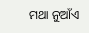ମଥା ନୁଆଁଏ